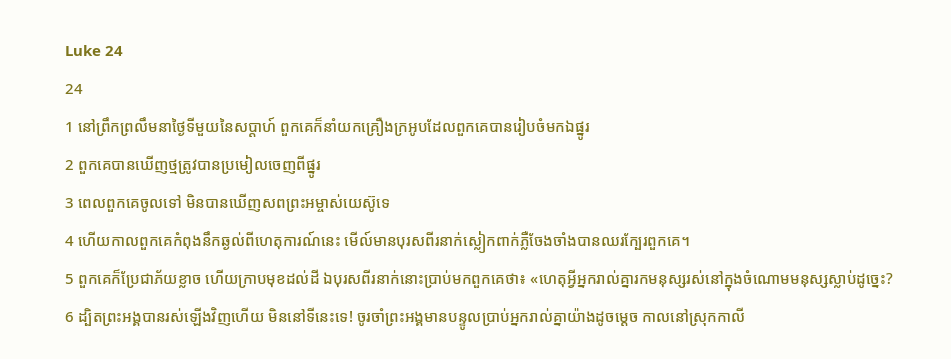Luke 24
24
1 នៅព្រឹកព្រលឹមនាថ្ងៃទីមួយនៃសប្ដាហ៍ ពួកគេក៏នាំយកគ្រឿងក្រអូបដែលពួកគេបានរៀបចំមកឯផ្នូរ
2 ពួកគេបានឃើញថ្មត្រូវបានប្រមៀលចេញពីផ្នូរ
3 ពេលពួកគេចូលទៅ មិនបានឃើញសពព្រះអម្ចាស់យេស៊ូទេ
4 ហើយកាលពួកគេកំពុងនឹកឆ្ងល់ពីហេតុការណ៍នេះ មើល៍មានបុរសពីរនាក់ស្លៀកពាក់ភ្លឺចែងចាំងបានឈរក្បែរពួកគេ។
5 ពួកគេក៏ប្រែជាភ័យខ្លាច ហើយក្រាបមុខដល់ដី ឯបុរសពីរនាក់នោះប្រាប់មកពួកគេថា៖ «ហេតុអ្វីអ្នករាល់គ្នារកមនុស្សរស់នៅក្នុងចំណោមមនុស្សស្លាប់ដូច្នេះ?
6 ដ្បិតព្រះអង្គបានរស់ឡើងវិញហើយ មិននៅទីនេះទេ! ចូរចាំព្រះអង្គមានបន្ទូលប្រាប់អ្នករាល់គ្នាយ៉ាងដូចម្ដេច កាលនៅស្រុកកាលី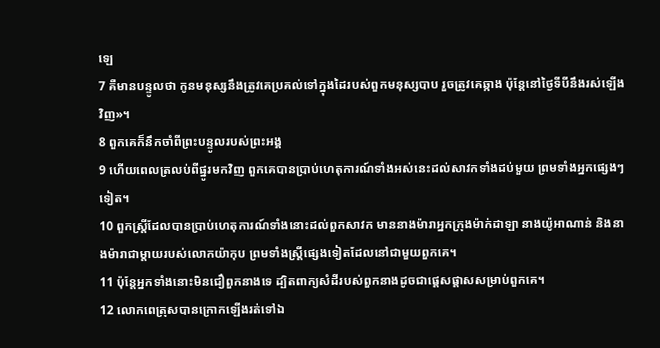ឡេ
7 គឺមានបន្ទូលថា កូនមនុស្សនឹងត្រូវគេប្រគល់ទៅក្នុងដៃរបស់ពួកមនុស្សបាប រួចត្រូវគេឆ្កាង ប៉ុន្ដែនៅថ្ងៃទីបីនឹងរស់ឡើងវិញ»។
8 ពួកគេក៏នឹកចាំពីព្រះបន្ទូលរបស់ព្រះអង្គ
9 ហើយពេលត្រលប់ពីផ្នូរមកវិញ ពួកគេបានប្រាប់ហេតុការណ៍ទាំងអស់នេះដល់សាវកទាំងដប់មួយ ព្រមទាំងអ្នកផ្សេងៗទៀត។
10 ពួកស្ដ្រីដែលបានប្រាប់ហេតុការណ៍ទាំងនោះដល់ពួកសាវក មាននាងម៉ារាអ្នកក្រុងម៉ាក់ដាឡា នាងយ៉ូអាណាន់ និងនាងម៉ារាជាម្ដាយរបស់លោកយ៉ាកុប ព្រមទាំងស្ដ្រីផ្សេងទៀតដែលនៅជាមួយពួកគេ។
11 ប៉ុន្ដែអ្នកទាំងនោះមិនជឿពួកនាងទេ ដ្បិតពាក្យសំដីរបស់ពួកនាងដូចជាផ្ដេសផ្ដាសសម្រាប់ពួកគេ។
12 លោកពេត្រុសបានក្រោកឡើងរត់ទៅឯ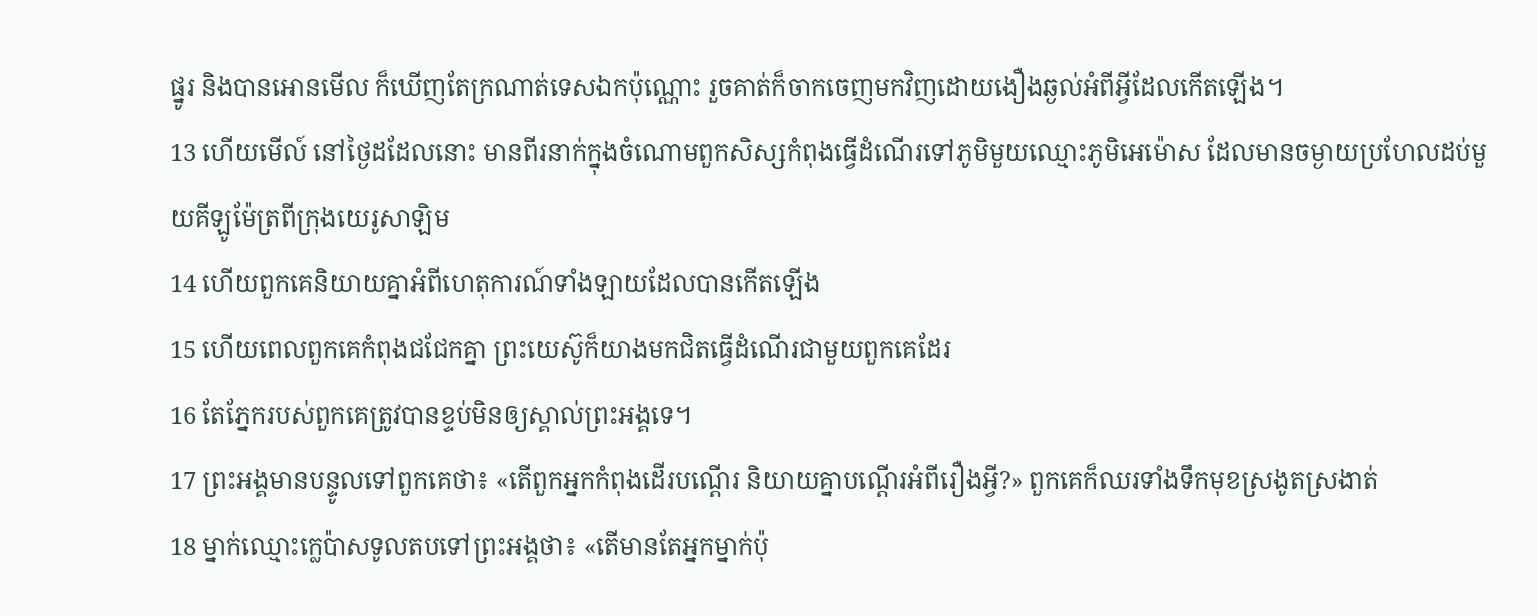ផ្នូរ និងបានអោនមើល ក៏ឃើញតែក្រណាត់ទេសឯកប៉ុណ្ណោះ រួចគាត់ក៏ចាកចេញមកវិញដោយងឿងឆ្ងល់អំពីអ្វីដែលកើតឡើង។
13 ហើយមើល៍ នៅថ្ងៃដដែលនោះ មានពីរនាក់ក្នុងចំណោមពួកសិស្សកំពុងធ្វើដំណើរទៅភូមិមួយឈ្មោះភូមិអេម៉ោស ដែលមានចម្ងាយប្រហែលដប់មួយគីឡូម៉ែត្រពីក្រុងយេរូសាឡិម
14 ហើយពួកគេនិយាយគ្នាអំពីហេតុការណ៍ទាំងឡាយដែលបានកើតឡើង
15 ហើយពេលពួកគេកំពុងជជែកគ្នា ព្រះយេស៊ូក៏យាងមកជិតធ្វើដំណើរជាមួយពួកគេដែរ
16 តែភ្នែករបស់ពួកគេត្រូវបានខ្ទប់មិនឲ្យស្គាល់ព្រះអង្គទេ។
17 ព្រះអង្គមានបន្ទូលទៅពួកគេថា៖ «តើពួកអ្នកកំពុងដើរបណ្ដើរ និយាយគ្នាបណ្ដើរអំពីរឿងអ្វី?» ពួកគេក៏ឈរទាំងទឹកមុខស្រងូតស្រងាត់
18 ម្នាក់ឈ្មោះក្លេប៉ាសទូលតបទៅព្រះអង្គថា៖ «តើមានតែអ្នកម្នាក់ប៉ុ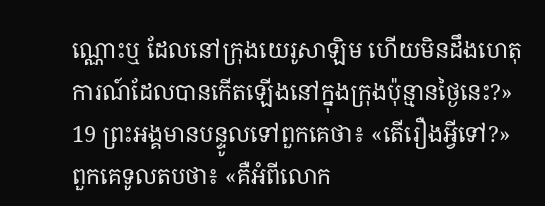ណ្ណោះឬ ដែលនៅក្រុងយេរូសាឡិម ហើយមិនដឹងហេតុការណ៍ដែលបានកើតឡើងនៅក្នុងក្រុងប៉ុន្មានថ្ងៃនេះ?»
19 ព្រះអង្គមានបន្ទូលទៅពួកគេថា៖ «តើរឿងអ្វីទៅ?» ពួកគេទូលតបថា៖ «គឺអំពីលោក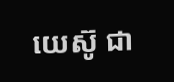យេស៊ូ ជា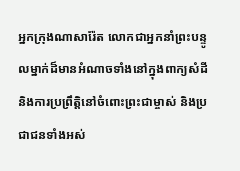អ្នកក្រុងណាសារ៉ែត លោកជាអ្នកនាំព្រះបន្ទូលម្នាក់ដ៏មានអំណាចទាំងនៅក្នុងពាក្យសំដី និងការប្រព្រឹត្ដិនៅចំពោះព្រះជាម្ចាស់ និងប្រជាជនទាំងអស់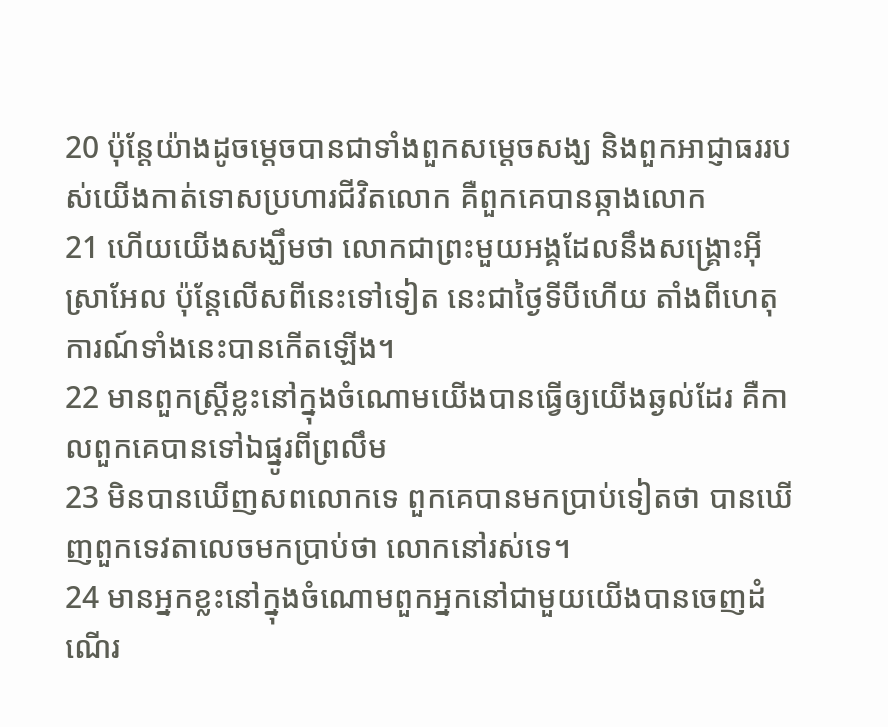20 ប៉ុន្ដែយ៉ាងដូចម្ដេចបានជាទាំងពួកសម្ដេចសង្ឃ និងពួកអាជ្ញាធររបស់យើងកាត់ទោសប្រហារជីវិតលោក គឺពួកគេបានឆ្កាងលោក
21 ហើយយើងសង្ឃឹមថា លោកជាព្រះមួយអង្គដែលនឹងសង្គ្រោះអ៊ីស្រាអែល ប៉ុន្ដែលើសពីនេះទៅទៀត នេះជាថ្ងៃទីបីហើយ តាំងពីហេតុការណ៍ទាំងនេះបានកើតឡើង។
22 មានពួកស្ដ្រីខ្លះនៅក្នុងចំណោមយើងបានធ្វើឲ្យយើងឆ្ងល់ដែរ គឺកាលពួកគេបានទៅឯផ្នូរពីព្រលឹម
23 មិនបានឃើញសពលោកទេ ពួកគេបានមកប្រាប់ទៀតថា បានឃើញពួកទេវតាលេចមកប្រាប់ថា លោកនៅរស់ទេ។
24 មានអ្នកខ្លះនៅក្នុងចំណោមពួកអ្នកនៅជាមួយយើងបានចេញដំណើរ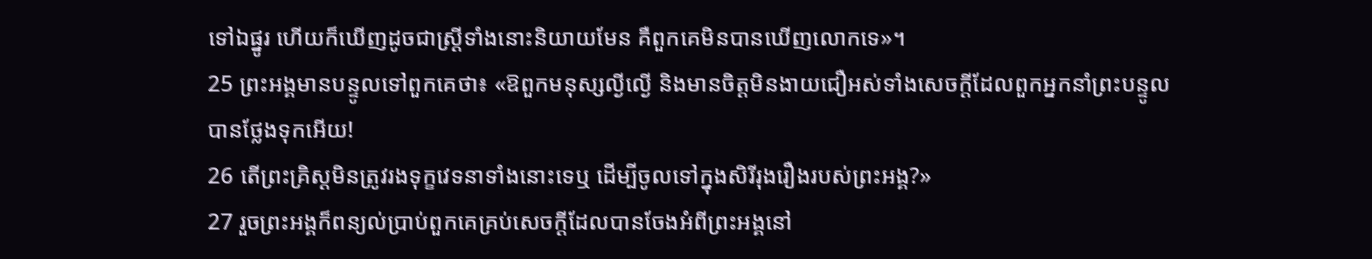ទៅឯផ្នូរ ហើយក៏ឃើញដូចជាស្ដ្រីទាំងនោះនិយាយមែន គឺពួកគេមិនបានឃើញលោកទេ»។
25 ព្រះអង្គមានបន្ទូលទៅពួកគេថា៖ «ឱពួកមនុស្សល្ងីល្ងើ និងមានចិត្តមិនងាយជឿអស់ទាំងសេចក្ដីដែលពួកអ្នកនាំព្រះបន្ទូលបានថ្លែងទុកអើយ!
26 តើព្រះគ្រិស្ដមិនត្រូវរងទុក្ខវេទនាទាំងនោះទេឬ ដើម្បីចូលទៅក្នុងសិរីរុងរឿងរបស់ព្រះអង្គ?»
27 រួចព្រះអង្គក៏ពន្យល់ប្រាប់ពួកគេគ្រប់សេចក្ដីដែលបានចែងអំពីព្រះអង្គនៅ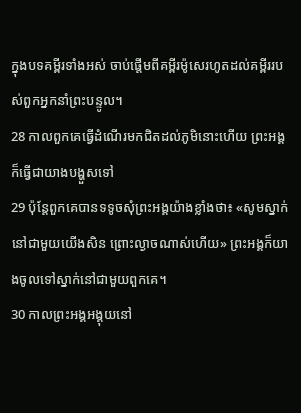ក្នុងបទគម្ពីរទាំងអស់ ចាប់ផ្ដើមពីគម្ពីរម៉ូសេរហូតដល់គម្ពីររបស់ពួកអ្នកនាំព្រះបន្ទូល។
28 កាលពួកគេធ្វើដំណើរមកជិតដល់ភូមិនោះហើយ ព្រះអង្គក៏ធ្វើជាយាងបង្ហួសទៅ
29 ប៉ុន្ដែពួកគេបានទទូចសុំព្រះអង្គយ៉ាងខ្លាំងថា៖ «សូមស្នាក់នៅជាមួយយើងសិន ព្រោះល្ងាចណាស់ហើយ» ព្រះអង្គក៏យាងចូលទៅស្នាក់នៅជាមួយពួកគេ។
30 កាលព្រះអង្គអង្គុយនៅ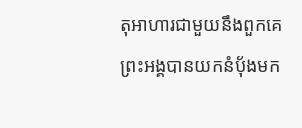តុអាហារជាមួយនឹងពួកគេ ព្រះអង្គបានយកនំប៉័ងមក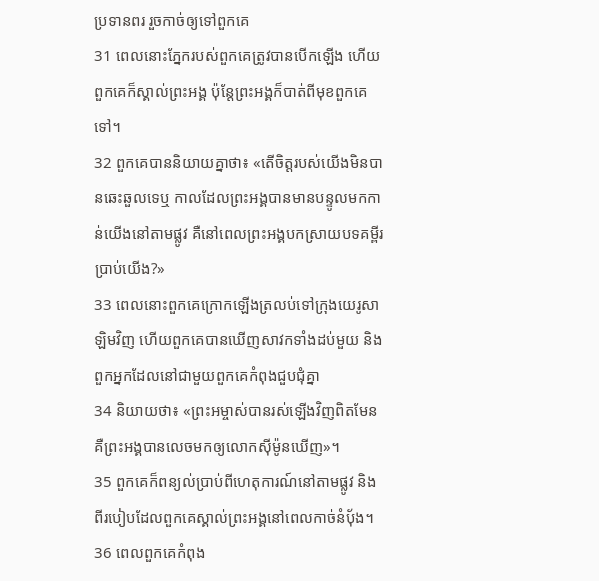ប្រទានពរ រួចកាច់ឲ្យទៅពួកគេ
31 ពេលនោះភ្នែករបស់ពួកគេត្រូវបានបើកឡើង ហើយពួកគេក៏ស្គាល់ព្រះអង្គ ប៉ុន្ដែព្រះអង្គក៏បាត់ពីមុខពួកគេទៅ។
32 ពួកគេបាននិយាយគ្នាថា៖ «តើចិត្ដរបស់យើងមិនបានឆេះឆួលទេឬ កាលដែលព្រះអង្គបានមានបន្ទូលមកកាន់យើងនៅតាមផ្លូវ គឺនៅពេលព្រះអង្គបកស្រាយបទគម្ពីរប្រាប់យើង?»
33 ពេលនោះពួកគេក្រោកឡើងត្រលប់ទៅក្រុងយេរូសាឡិមវិញ ហើយពួកគេបានឃើញសាវកទាំងដប់មួយ និងពួកអ្នកដែលនៅជាមួយពួកគេកំពុងជួបជុំគ្នា
34 និយាយថា៖ «ព្រះអម្ចាស់បានរស់ឡើងវិញពិតមែន គឺព្រះអង្គបានលេចមកឲ្យលោកស៊ីម៉ូនឃើញ»។
35 ពួកគេក៏ពន្យល់ប្រាប់ពីហេតុការណ៍នៅតាមផ្លូវ និងពីរបៀបដែលពួកគេស្គាល់ព្រះអង្គនៅពេលកាច់នំប៉័ង។
36 ពេលពួកគេកំពុង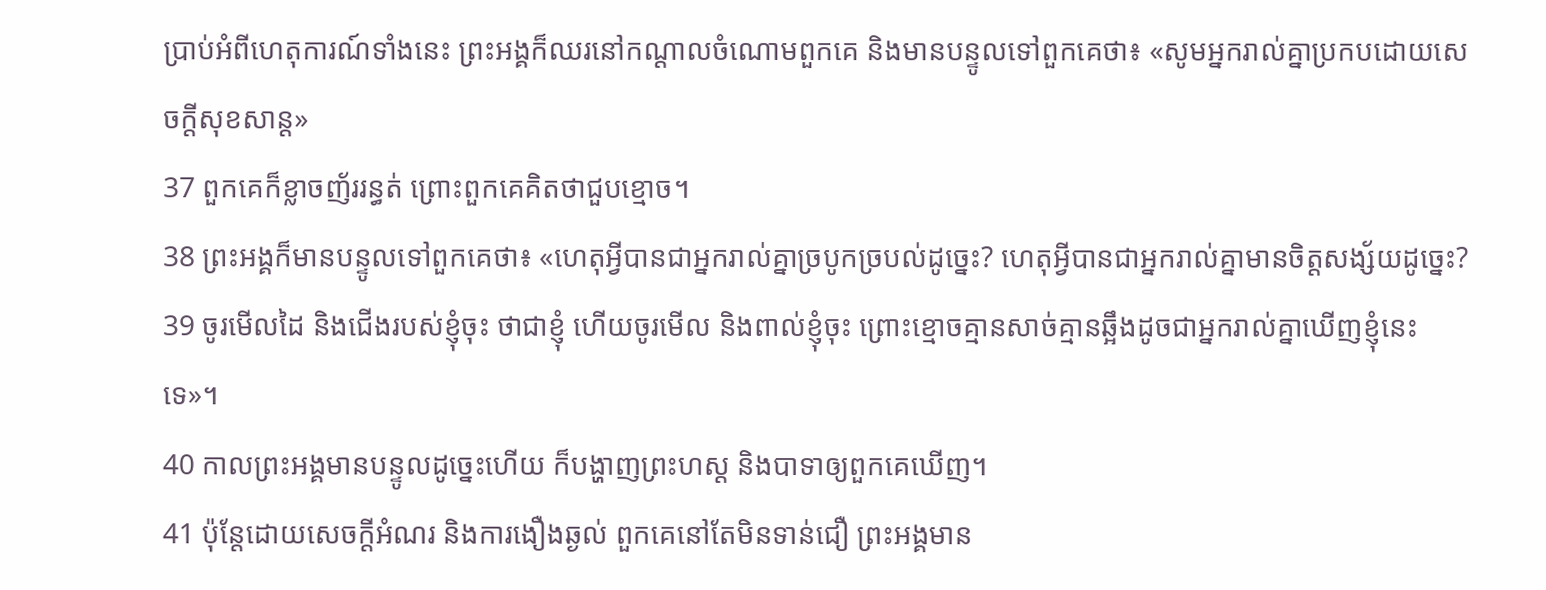ប្រាប់អំពីហេតុការណ៍ទាំងនេះ ព្រះអង្គក៏ឈរនៅកណ្ដាលចំណោមពួកគេ និងមានបន្ទូលទៅពួកគេថា៖ «សូមអ្នករាល់គ្នាប្រកបដោយសេចក្ដីសុខសាន្ដ»
37 ពួកគេក៏ខ្លាចញ័ររន្ធត់ ព្រោះពួកគេគិតថាជួបខ្មោច។
38 ព្រះអង្គក៏មានបន្ទូលទៅពួកគេថា៖ «ហេតុអ្វីបានជាអ្នករាល់គ្នាច្របូកច្របល់ដូច្នេះ? ហេតុអ្វីបានជាអ្នករាល់គ្នាមានចិត្តសង្ស័យដូច្នេះ?
39 ចូរមើលដៃ និងជើងរបស់ខ្ញុំចុះ ថាជាខ្ញុំ ហើយចូរមើល និងពាល់ខ្ញុំចុះ ព្រោះខ្មោចគ្មានសាច់គ្មានឆ្អឹងដូចជាអ្នករាល់គ្នាឃើញខ្ញុំនេះទេ»។
40 កាលព្រះអង្គមានបន្ទូលដូច្នេះហើយ ក៏បង្ហាញព្រះហស្ត និងបាទាឲ្យពួកគេឃើញ។
41 ប៉ុន្ដែដោយសេចក្ដីអំណរ និងការងឿងឆ្ងល់ ពួកគេនៅតែមិនទាន់ជឿ ព្រះអង្គមាន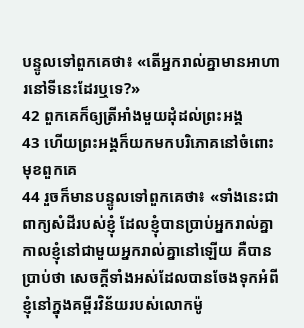បន្ទូលទៅពួកគេថា៖ «តើអ្នករាល់គ្នាមានអាហារនៅទីនេះដែរឬទេ?»
42 ពួកគេក៏ឲ្យត្រីអាំងមួយដុំដល់ព្រះអង្គ
43 ហើយព្រះអង្គក៏យកមកបរិភោគនៅចំពោះមុខពួកគេ
44 រួចក៏មានបន្ទូលទៅពួកគេថា៖ «ទាំងនេះជាពាក្យសំដីរបស់ខ្ញុំ ដែលខ្ញុំបានប្រាប់អ្នករាល់គ្នា កាលខ្ញុំនៅជាមួយអ្នករាល់គ្នានៅឡើយ គឺបានប្រាប់ថា សេចក្ដីទាំងអស់ដែលបានចែងទុកអំពីខ្ញុំនៅក្នុងគម្ពីរវិន័យរបស់លោកម៉ូ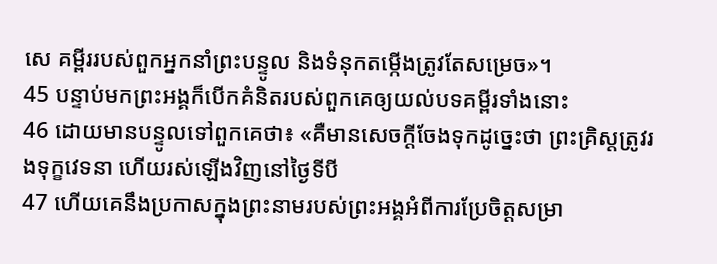សេ គម្ពីររបស់ពួកអ្នកនាំព្រះបន្ទូល និងទំនុកតម្កើងត្រូវតែសម្រេច»។
45 បន្ទាប់មកព្រះអង្គក៏បើកគំនិតរបស់ពួកគេឲ្យយល់បទគម្ពីរទាំងនោះ
46 ដោយមានបន្ទូលទៅពួកគេថា៖ «គឺមានសេចក្ដីចែងទុកដូច្នេះថា ព្រះគ្រិស្ដត្រូវរងទុក្ខវេទនា ហើយរស់ឡើងវិញនៅថ្ងៃទីបី
47 ហើយគេនឹងប្រកាសក្នុងព្រះនាមរបស់ព្រះអង្គអំពីការប្រែចិត្ដសម្រា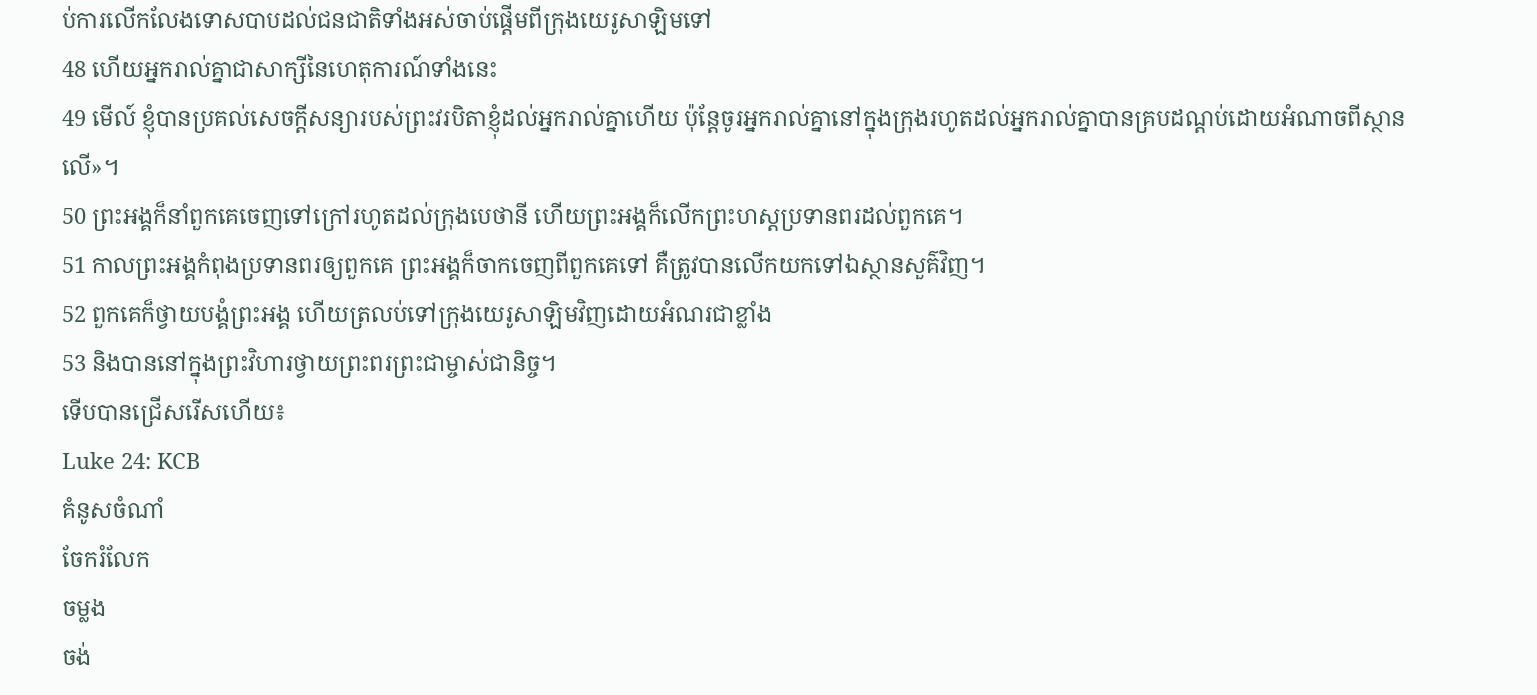ប់ការលើកលែងទោសបាបដល់ជនជាតិទាំងអស់ចាប់ផ្ដើមពីក្រុងយេរូសាឡិមទៅ
48 ហើយអ្នករាល់គ្នាជាសាក្សីនៃហេតុការណ៍ទាំងនេះ
49 មើល៍ ខ្ញុំបានប្រគល់សេចក្ដីសន្យារបស់ព្រះវរបិតាខ្ញុំដល់អ្នករាល់គ្នាហើយ ប៉ុន្ដែចូរអ្នករាល់គ្នានៅក្នុងក្រុងរហូតដល់អ្នករាល់គ្នាបានគ្របដណ្ដប់ដោយអំណាចពីស្ថានលើ»។
50 ព្រះអង្គក៏នាំពួកគេចេញទៅក្រៅរហូតដល់ក្រុងបេថានី ហើយព្រះអង្គក៏លើកព្រះហស្ដប្រទានពរដល់ពួកគេ។
51 កាលព្រះអង្គកំពុងប្រទានពរឲ្យពួកគេ ព្រះអង្គក៏ចាកចេញពីពួកគេទៅ គឺត្រូវបានលើកយកទៅឯស្ថានសួគ៌វិញ។
52 ពួកគេក៏ថ្វាយបង្គំព្រះអង្គ ហើយត្រលប់ទៅក្រុងយេរូសាឡិមវិញដោយអំណរជាខ្លាំង
53 និងបាននៅក្នុងព្រះវិហារថ្វាយព្រះពរព្រះជាម្ចាស់ជានិច្ច។
ទើបបានជ្រើសរើសហើយ៖
Luke 24: KCB
គំនូសចំណាំ
ចែករំលែក
ចម្លង
ចង់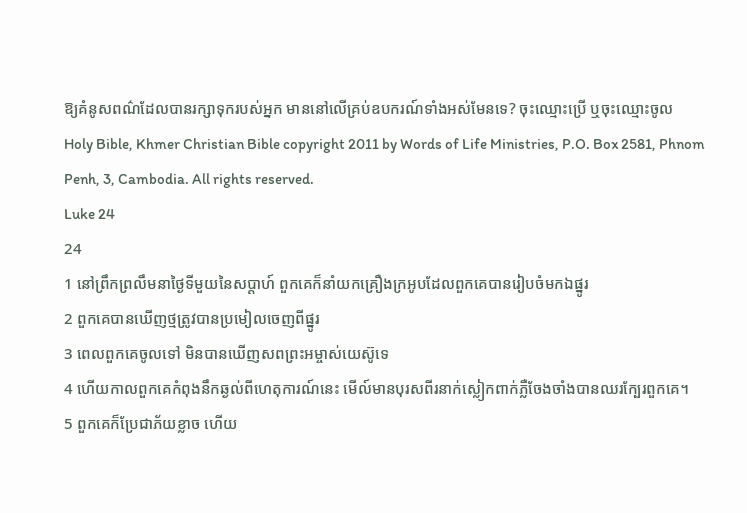ឱ្យគំនូសពណ៌ដែលបានរក្សាទុករបស់អ្នក មាននៅលើគ្រប់ឧបករណ៍ទាំងអស់មែនទេ? ចុះឈ្មោះប្រើ ឬចុះឈ្មោះចូល
Holy Bible, Khmer Christian Bible copyright 2011 by Words of Life Ministries, P.O. Box 2581, Phnom Penh, 3, Cambodia. All rights reserved.
Luke 24
24
1 នៅព្រឹកព្រលឹមនាថ្ងៃទីមួយនៃសប្ដាហ៍ ពួកគេក៏នាំយកគ្រឿងក្រអូបដែលពួកគេបានរៀបចំមកឯផ្នូរ
2 ពួកគេបានឃើញថ្មត្រូវបានប្រមៀលចេញពីផ្នូរ
3 ពេលពួកគេចូលទៅ មិនបានឃើញសពព្រះអម្ចាស់យេស៊ូទេ
4 ហើយកាលពួកគេកំពុងនឹកឆ្ងល់ពីហេតុការណ៍នេះ មើល៍មានបុរសពីរនាក់ស្លៀកពាក់ភ្លឺចែងចាំងបានឈរក្បែរពួកគេ។
5 ពួកគេក៏ប្រែជាភ័យខ្លាច ហើយ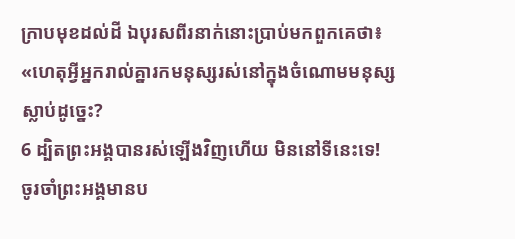ក្រាបមុខដល់ដី ឯបុរសពីរនាក់នោះប្រាប់មកពួកគេថា៖ «ហេតុអ្វីអ្នករាល់គ្នារកមនុស្សរស់នៅក្នុងចំណោមមនុស្សស្លាប់ដូច្នេះ?
6 ដ្បិតព្រះអង្គបានរស់ឡើងវិញហើយ មិននៅទីនេះទេ! ចូរចាំព្រះអង្គមានប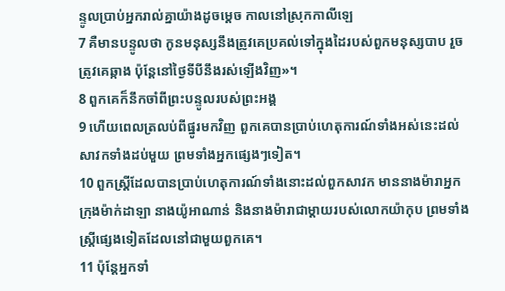ន្ទូលប្រាប់អ្នករាល់គ្នាយ៉ាងដូចម្ដេច កាលនៅស្រុកកាលីឡេ
7 គឺមានបន្ទូលថា កូនមនុស្សនឹងត្រូវគេប្រគល់ទៅក្នុងដៃរបស់ពួកមនុស្សបាប រួចត្រូវគេឆ្កាង ប៉ុន្ដែនៅថ្ងៃទីបីនឹងរស់ឡើងវិញ»។
8 ពួកគេក៏នឹកចាំពីព្រះបន្ទូលរបស់ព្រះអង្គ
9 ហើយពេលត្រលប់ពីផ្នូរមកវិញ ពួកគេបានប្រាប់ហេតុការណ៍ទាំងអស់នេះដល់សាវកទាំងដប់មួយ ព្រមទាំងអ្នកផ្សេងៗទៀត។
10 ពួកស្ដ្រីដែលបានប្រាប់ហេតុការណ៍ទាំងនោះដល់ពួកសាវក មាននាងម៉ារាអ្នកក្រុងម៉ាក់ដាឡា នាងយ៉ូអាណាន់ និងនាងម៉ារាជាម្ដាយរបស់លោកយ៉ាកុប ព្រមទាំងស្ដ្រីផ្សេងទៀតដែលនៅជាមួយពួកគេ។
11 ប៉ុន្ដែអ្នកទាំ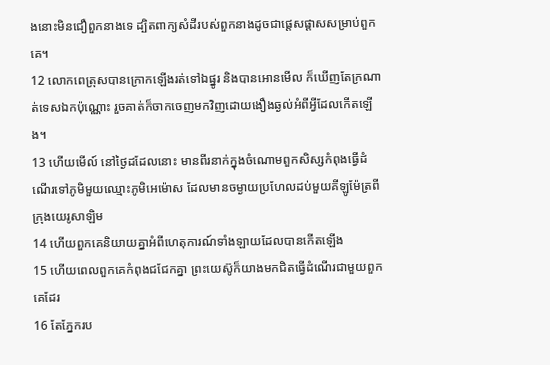ងនោះមិនជឿពួកនាងទេ ដ្បិតពាក្យសំដីរបស់ពួកនាងដូចជាផ្ដេសផ្ដាសសម្រាប់ពួកគេ។
12 លោកពេត្រុសបានក្រោកឡើងរត់ទៅឯផ្នូរ និងបានអោនមើល ក៏ឃើញតែក្រណាត់ទេសឯកប៉ុណ្ណោះ រួចគាត់ក៏ចាកចេញមកវិញដោយងឿងឆ្ងល់អំពីអ្វីដែលកើតឡើង។
13 ហើយមើល៍ នៅថ្ងៃដដែលនោះ មានពីរនាក់ក្នុងចំណោមពួកសិស្សកំពុងធ្វើដំណើរទៅភូមិមួយឈ្មោះភូមិអេម៉ោស ដែលមានចម្ងាយប្រហែលដប់មួយគីឡូម៉ែត្រពីក្រុងយេរូសាឡិម
14 ហើយពួកគេនិយាយគ្នាអំពីហេតុការណ៍ទាំងឡាយដែលបានកើតឡើង
15 ហើយពេលពួកគេកំពុងជជែកគ្នា ព្រះយេស៊ូក៏យាងមកជិតធ្វើដំណើរជាមួយពួកគេដែរ
16 តែភ្នែករប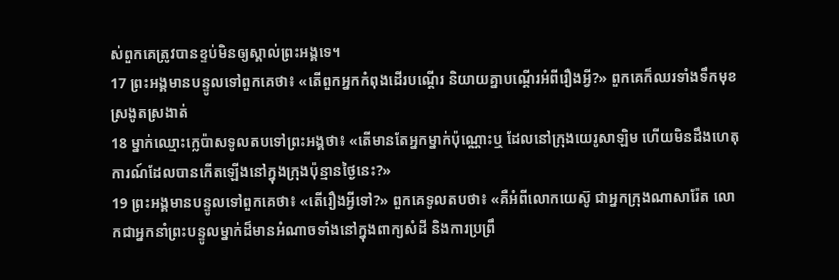ស់ពួកគេត្រូវបានខ្ទប់មិនឲ្យស្គាល់ព្រះអង្គទេ។
17 ព្រះអង្គមានបន្ទូលទៅពួកគេថា៖ «តើពួកអ្នកកំពុងដើរបណ្ដើរ និយាយគ្នាបណ្ដើរអំពីរឿងអ្វី?» ពួកគេក៏ឈរទាំងទឹកមុខស្រងូតស្រងាត់
18 ម្នាក់ឈ្មោះក្លេប៉ាសទូលតបទៅព្រះអង្គថា៖ «តើមានតែអ្នកម្នាក់ប៉ុណ្ណោះឬ ដែលនៅក្រុងយេរូសាឡិម ហើយមិនដឹងហេតុការណ៍ដែលបានកើតឡើងនៅក្នុងក្រុងប៉ុន្មានថ្ងៃនេះ?»
19 ព្រះអង្គមានបន្ទូលទៅពួកគេថា៖ «តើរឿងអ្វីទៅ?» ពួកគេទូលតបថា៖ «គឺអំពីលោកយេស៊ូ ជាអ្នកក្រុងណាសារ៉ែត លោកជាអ្នកនាំព្រះបន្ទូលម្នាក់ដ៏មានអំណាចទាំងនៅក្នុងពាក្យសំដី និងការប្រព្រឹ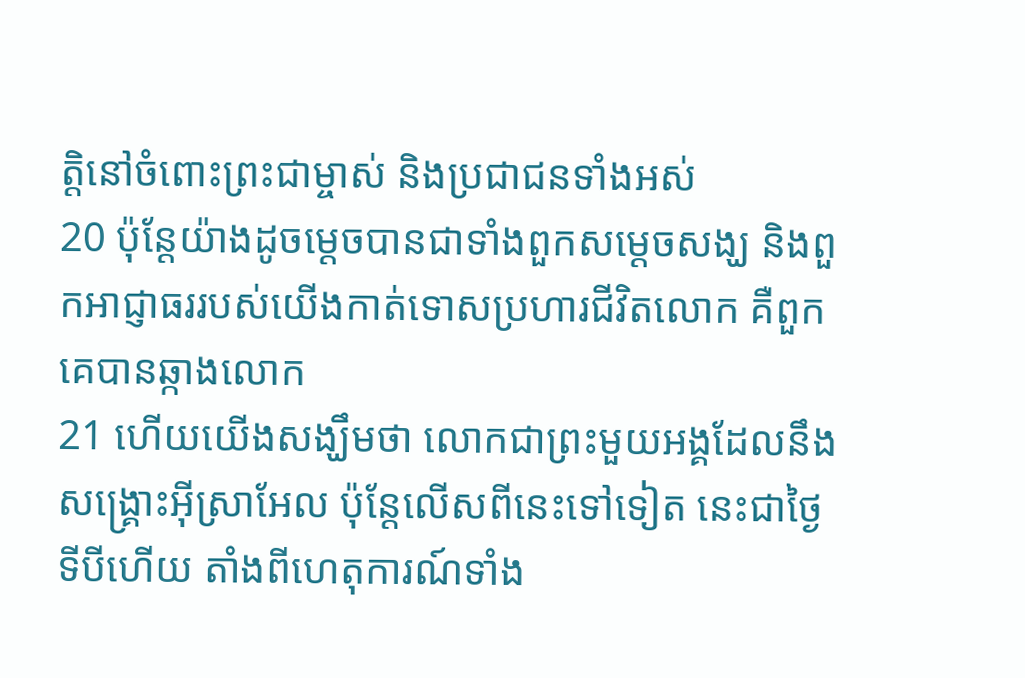ត្ដិនៅចំពោះព្រះជាម្ចាស់ និងប្រជាជនទាំងអស់
20 ប៉ុន្ដែយ៉ាងដូចម្ដេចបានជាទាំងពួកសម្ដេចសង្ឃ និងពួកអាជ្ញាធររបស់យើងកាត់ទោសប្រហារជីវិតលោក គឺពួកគេបានឆ្កាងលោក
21 ហើយយើងសង្ឃឹមថា លោកជាព្រះមួយអង្គដែលនឹងសង្គ្រោះអ៊ីស្រាអែល ប៉ុន្ដែលើសពីនេះទៅទៀត នេះជាថ្ងៃទីបីហើយ តាំងពីហេតុការណ៍ទាំង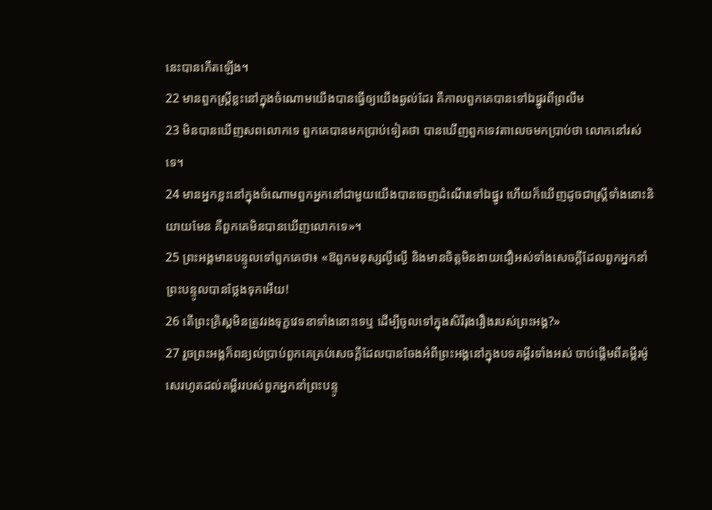នេះបានកើតឡើង។
22 មានពួកស្ដ្រីខ្លះនៅក្នុងចំណោមយើងបានធ្វើឲ្យយើងឆ្ងល់ដែរ គឺកាលពួកគេបានទៅឯផ្នូរពីព្រលឹម
23 មិនបានឃើញសពលោកទេ ពួកគេបានមកប្រាប់ទៀតថា បានឃើញពួកទេវតាលេចមកប្រាប់ថា លោកនៅរស់ទេ។
24 មានអ្នកខ្លះនៅក្នុងចំណោមពួកអ្នកនៅជាមួយយើងបានចេញដំណើរទៅឯផ្នូរ ហើយក៏ឃើញដូចជាស្ដ្រីទាំងនោះនិយាយមែន គឺពួកគេមិនបានឃើញលោកទេ»។
25 ព្រះអង្គមានបន្ទូលទៅពួកគេថា៖ «ឱពួកមនុស្សល្ងីល្ងើ និងមានចិត្តមិនងាយជឿអស់ទាំងសេចក្ដីដែលពួកអ្នកនាំព្រះបន្ទូលបានថ្លែងទុកអើយ!
26 តើព្រះគ្រិស្ដមិនត្រូវរងទុក្ខវេទនាទាំងនោះទេឬ ដើម្បីចូលទៅក្នុងសិរីរុងរឿងរបស់ព្រះអង្គ?»
27 រួចព្រះអង្គក៏ពន្យល់ប្រាប់ពួកគេគ្រប់សេចក្ដីដែលបានចែងអំពីព្រះអង្គនៅក្នុងបទគម្ពីរទាំងអស់ ចាប់ផ្ដើមពីគម្ពីរម៉ូសេរហូតដល់គម្ពីររបស់ពួកអ្នកនាំព្រះបន្ទូ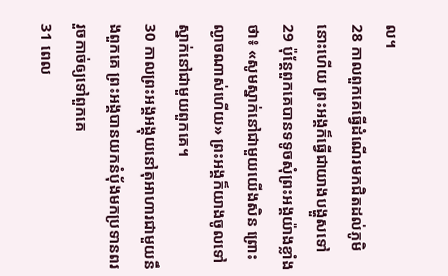ល។
28 កាលពួកគេធ្វើដំណើរមកជិតដល់ភូមិនោះហើយ ព្រះអង្គក៏ធ្វើជាយាងបង្ហួសទៅ
29 ប៉ុន្ដែពួកគេបានទទូចសុំព្រះអង្គយ៉ាងខ្លាំងថា៖ «សូមស្នាក់នៅជាមួយយើងសិន ព្រោះល្ងាចណាស់ហើយ» ព្រះអង្គក៏យាងចូលទៅស្នាក់នៅជាមួយពួកគេ។
30 កាលព្រះអង្គអង្គុយនៅតុអាហារជាមួយនឹងពួកគេ ព្រះអង្គបានយកនំប៉័ងមកប្រទានពរ រួចកាច់ឲ្យទៅពួកគេ
31 ពេល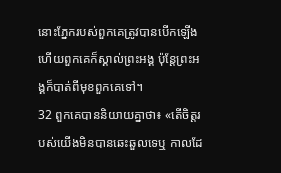នោះភ្នែករបស់ពួកគេត្រូវបានបើកឡើង ហើយពួកគេក៏ស្គាល់ព្រះអង្គ ប៉ុន្ដែព្រះអង្គក៏បាត់ពីមុខពួកគេទៅ។
32 ពួកគេបាននិយាយគ្នាថា៖ «តើចិត្ដរបស់យើងមិនបានឆេះឆួលទេឬ កាលដែ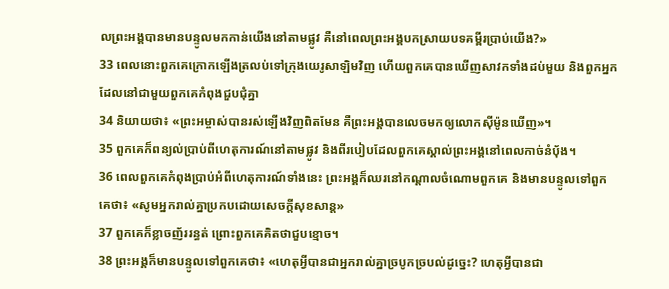លព្រះអង្គបានមានបន្ទូលមកកាន់យើងនៅតាមផ្លូវ គឺនៅពេលព្រះអង្គបកស្រាយបទគម្ពីរប្រាប់យើង?»
33 ពេលនោះពួកគេក្រោកឡើងត្រលប់ទៅក្រុងយេរូសាឡិមវិញ ហើយពួកគេបានឃើញសាវកទាំងដប់មួយ និងពួកអ្នកដែលនៅជាមួយពួកគេកំពុងជួបជុំគ្នា
34 និយាយថា៖ «ព្រះអម្ចាស់បានរស់ឡើងវិញពិតមែន គឺព្រះអង្គបានលេចមកឲ្យលោកស៊ីម៉ូនឃើញ»។
35 ពួកគេក៏ពន្យល់ប្រាប់ពីហេតុការណ៍នៅតាមផ្លូវ និងពីរបៀបដែលពួកគេស្គាល់ព្រះអង្គនៅពេលកាច់នំប៉័ង។
36 ពេលពួកគេកំពុងប្រាប់អំពីហេតុការណ៍ទាំងនេះ ព្រះអង្គក៏ឈរនៅកណ្ដាលចំណោមពួកគេ និងមានបន្ទូលទៅពួកគេថា៖ «សូមអ្នករាល់គ្នាប្រកបដោយសេចក្ដីសុខសាន្ដ»
37 ពួកគេក៏ខ្លាចញ័ររន្ធត់ ព្រោះពួកគេគិតថាជួបខ្មោច។
38 ព្រះអង្គក៏មានបន្ទូលទៅពួកគេថា៖ «ហេតុអ្វីបានជាអ្នករាល់គ្នាច្របូកច្របល់ដូច្នេះ? ហេតុអ្វីបានជា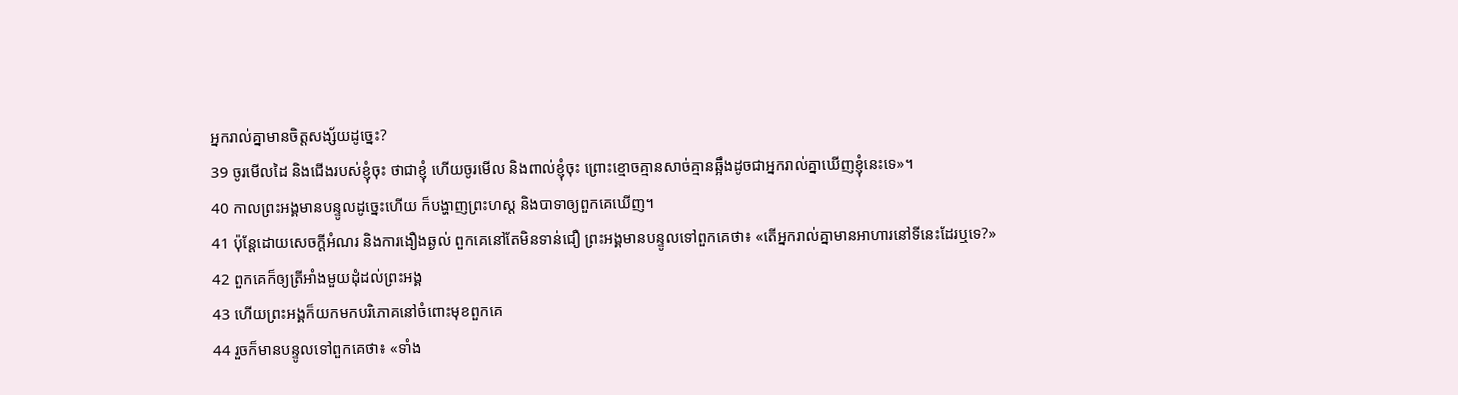អ្នករាល់គ្នាមានចិត្តសង្ស័យដូច្នេះ?
39 ចូរមើលដៃ និងជើងរបស់ខ្ញុំចុះ ថាជាខ្ញុំ ហើយចូរមើល និងពាល់ខ្ញុំចុះ ព្រោះខ្មោចគ្មានសាច់គ្មានឆ្អឹងដូចជាអ្នករាល់គ្នាឃើញខ្ញុំនេះទេ»។
40 កាលព្រះអង្គមានបន្ទូលដូច្នេះហើយ ក៏បង្ហាញព្រះហស្ត និងបាទាឲ្យពួកគេឃើញ។
41 ប៉ុន្ដែដោយសេចក្ដីអំណរ និងការងឿងឆ្ងល់ ពួកគេនៅតែមិនទាន់ជឿ ព្រះអង្គមានបន្ទូលទៅពួកគេថា៖ «តើអ្នករាល់គ្នាមានអាហារនៅទីនេះដែរឬទេ?»
42 ពួកគេក៏ឲ្យត្រីអាំងមួយដុំដល់ព្រះអង្គ
43 ហើយព្រះអង្គក៏យកមកបរិភោគនៅចំពោះមុខពួកគេ
44 រួចក៏មានបន្ទូលទៅពួកគេថា៖ «ទាំង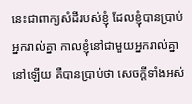នេះជាពាក្យសំដីរបស់ខ្ញុំ ដែលខ្ញុំបានប្រាប់អ្នករាល់គ្នា កាលខ្ញុំនៅជាមួយអ្នករាល់គ្នានៅឡើយ គឺបានប្រាប់ថា សេចក្ដីទាំងអស់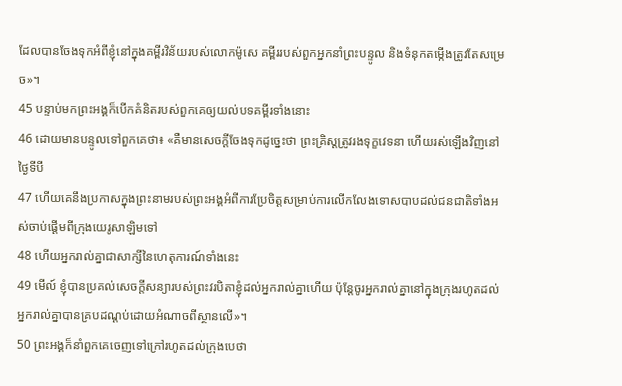ដែលបានចែងទុកអំពីខ្ញុំនៅក្នុងគម្ពីរវិន័យរបស់លោកម៉ូសេ គម្ពីររបស់ពួកអ្នកនាំព្រះបន្ទូល និងទំនុកតម្កើងត្រូវតែសម្រេច»។
45 បន្ទាប់មកព្រះអង្គក៏បើកគំនិតរបស់ពួកគេឲ្យយល់បទគម្ពីរទាំងនោះ
46 ដោយមានបន្ទូលទៅពួកគេថា៖ «គឺមានសេចក្ដីចែងទុកដូច្នេះថា ព្រះគ្រិស្ដត្រូវរងទុក្ខវេទនា ហើយរស់ឡើងវិញនៅថ្ងៃទីបី
47 ហើយគេនឹងប្រកាសក្នុងព្រះនាមរបស់ព្រះអង្គអំពីការប្រែចិត្ដសម្រាប់ការលើកលែងទោសបាបដល់ជនជាតិទាំងអស់ចាប់ផ្ដើមពីក្រុងយេរូសាឡិមទៅ
48 ហើយអ្នករាល់គ្នាជាសាក្សីនៃហេតុការណ៍ទាំងនេះ
49 មើល៍ ខ្ញុំបានប្រគល់សេចក្ដីសន្យារបស់ព្រះវរបិតាខ្ញុំដល់អ្នករាល់គ្នាហើយ ប៉ុន្ដែចូរអ្នករាល់គ្នានៅក្នុងក្រុងរហូតដល់អ្នករាល់គ្នាបានគ្របដណ្ដប់ដោយអំណាចពីស្ថានលើ»។
50 ព្រះអង្គក៏នាំពួកគេចេញទៅក្រៅរហូតដល់ក្រុងបេថា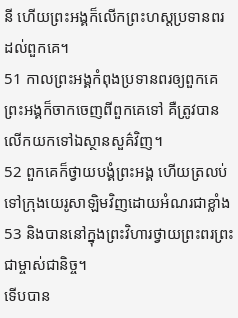នី ហើយព្រះអង្គក៏លើកព្រះហស្ដប្រទានពរដល់ពួកគេ។
51 កាលព្រះអង្គកំពុងប្រទានពរឲ្យពួកគេ ព្រះអង្គក៏ចាកចេញពីពួកគេទៅ គឺត្រូវបានលើកយកទៅឯស្ថានសួគ៌វិញ។
52 ពួកគេក៏ថ្វាយបង្គំព្រះអង្គ ហើយត្រលប់ទៅក្រុងយេរូសាឡិមវិញដោយអំណរជាខ្លាំង
53 និងបាននៅក្នុងព្រះវិហារថ្វាយព្រះពរព្រះជាម្ចាស់ជានិច្ច។
ទើបបាន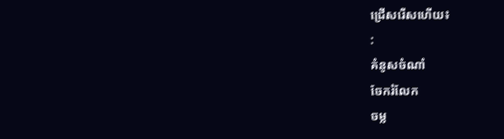ជ្រើសរើសហើយ៖
:
គំនូសចំណាំ
ចែករំលែក
ចម្ល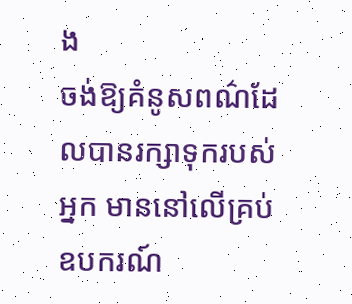ង
ចង់ឱ្យគំនូសពណ៌ដែលបានរក្សាទុករបស់អ្នក មាននៅលើគ្រប់ឧបករណ៍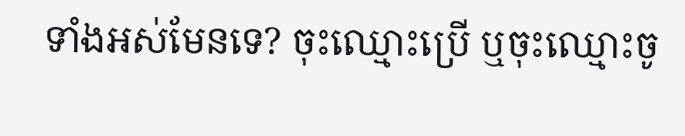ទាំងអស់មែនទេ? ចុះឈ្មោះប្រើ ឬចុះឈ្មោះចូ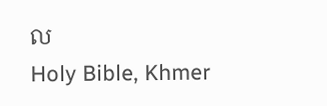ល
Holy Bible, Khmer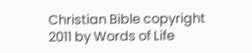Christian Bible copyright 2011 by Words of Life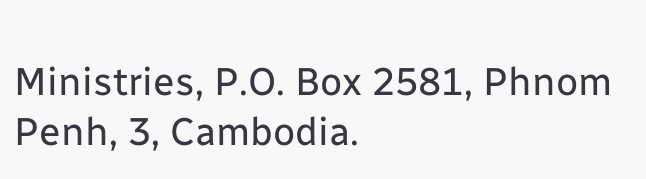Ministries, P.O. Box 2581, Phnom Penh, 3, Cambodia.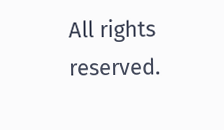All rights reserved.